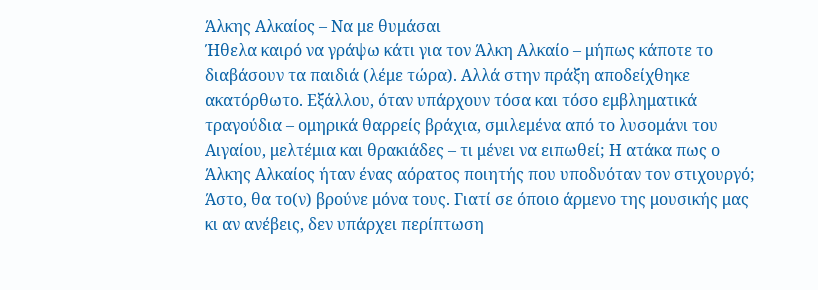Άλκης Αλκαίος – Να με θυμάσαι
Ήθελα καιρό να γράψω κάτι για τον Άλκη Αλκαίο – μήπως κάποτε το διαβάσουν τα παιδιά (λέμε τώρα). Αλλά στην πράξη αποδείχθηκε ακατόρθωτο. Εξάλλου, όταν υπάρχουν τόσα και τόσο εμβληματικά τραγούδια – ομηρικά θαρρείς βράχια, σμιλεμένα από το λυσομάνι του Αιγαίου, μελτέμια και θρακιάδες – τι μένει να ειπωθεί; Η ατάκα πως ο Άλκης Αλκαίος ήταν ένας αόρατος ποιητής που υποδυόταν τον στιχουργό;
Άστο, θα το(ν) βρούνε μόνα τους. Γιατί σε όποιο άρμενο της μουσικής μας κι αν ανέβεις, δεν υπάρχει περίπτωση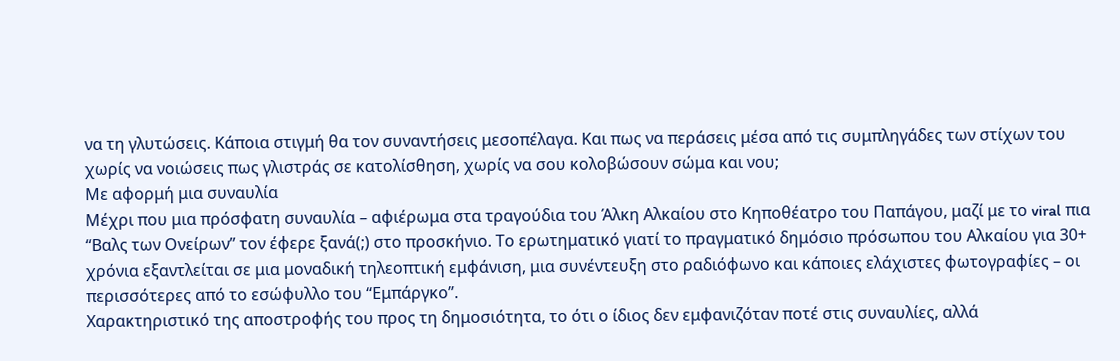να τη γλυτώσεις. Κάποια στιγμή θα τον συναντήσεις μεσοπέλαγα. Και πως να περάσεις μέσα από τις συμπληγάδες των στίχων του χωρίς να νοιώσεις πως γλιστράς σε κατολίσθηση, χωρίς να σου κολοβώσουν σώμα και νου;
Με αφορμή μια συναυλία
Μέχρι που μια πρόσφατη συναυλία – αφιέρωμα στα τραγούδια του Άλκη Αλκαίου στο Κηποθέατρο του Παπάγου, μαζί με το viral πια “Βαλς των Ονείρων” τον έφερε ξανά(;) στο προσκήνιο. Το ερωτηματικό γιατί το πραγματικό δημόσιο πρόσωπου του Αλκαίου για 30+ χρόνια εξαντλείται σε μια μοναδική τηλεοπτική εμφάνιση, μια συνέντευξη στο ραδιόφωνο και κάποιες ελάχιστες φωτογραφίες – οι περισσότερες από το εσώφυλλο του “Εμπάργκο”.
Χαρακτηριστικό της αποστροφής του προς τη δημοσιότητα, το ότι ο ίδιος δεν εμφανιζόταν ποτέ στις συναυλίες, αλλά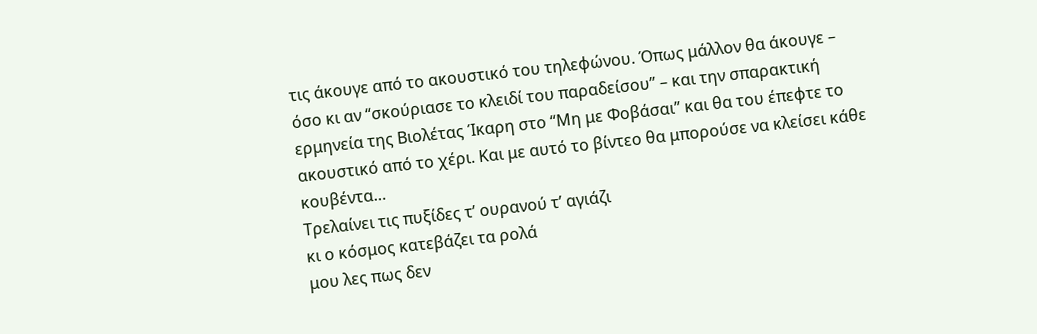τις άκουγε από το ακουστικό του τηλεφώνου. Όπως μάλλον θα άκουγε – όσο κι αν “σκούριασε το κλειδί του παραδείσου” – και την σπαρακτική ερμηνεία της Βιολέτας Ίκαρη στο “Μη με Φοβάσαι” και θα του έπεφτε το ακουστικό από το χέρι. Και με αυτό το βίντεο θα μπορούσε να κλείσει κάθε κουβέντα…
Τρελαίνει τις πυξίδες τ’ ουρανού τ’ αγιάζι
κι ο κόσμος κατεβάζει τα ρολά
μου λες πως δεν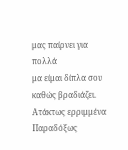μας παίρνει για πολλά
μα είμαι δίπλα σου καθώς βραδιάζει.
Ατάκτως ερριμμένα
Παραδόξως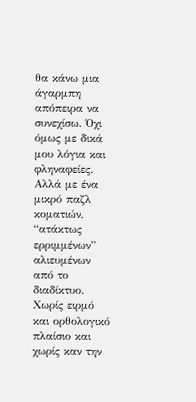θα κάνω μια άγαρμπη απόπειρα να συνεχίσω. Όχι όμως με δικά μου λόγια και φληναφείες. Αλλά με ένα μικρό παζλ κοματιών, “ατάκτως ερριμμένων” αλιευμένων από το διαδίκτυο. Χωρίς ειρμό και ορθολογικό πλαίσιο και χωρίς καν την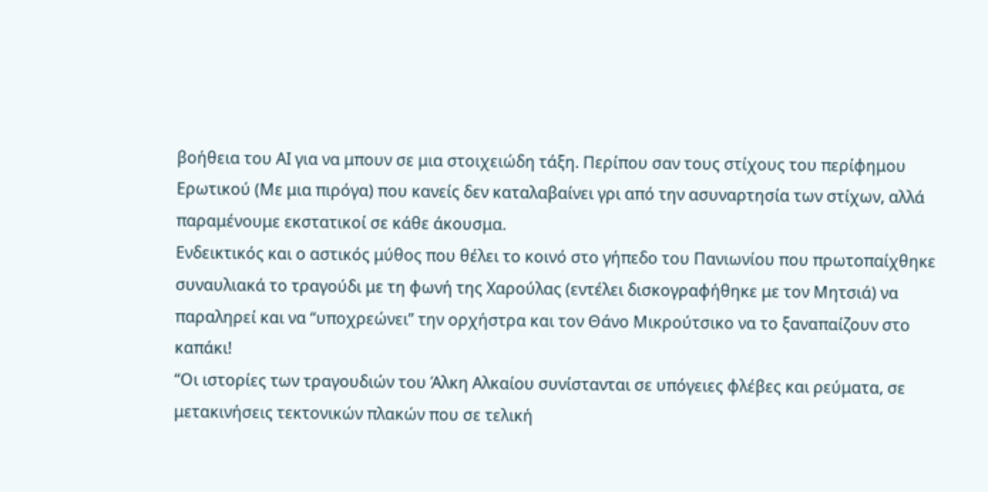βοήθεια του ΑΙ για να μπουν σε μια στοιχειώδη τάξη. Περίπου σαν τους στίχους του περίφημου Ερωτικού (Με μια πιρόγα) που κανείς δεν καταλαβαίνει γρι από την ασυναρτησία των στίχων, αλλά παραμένουμε εκστατικοί σε κάθε άκουσμα.
Ενδεικτικός και ο αστικός μύθος που θέλει το κοινό στο γήπεδο του Πανιωνίου που πρωτοπαίχθηκε συναυλιακά το τραγούδι με τη φωνή της Χαρούλας (εντέλει δισκογραφήθηκε με τον Μητσιά) να παραληρεί και να “υποχρεώνει” την ορχήστρα και τον Θάνο Μικρούτσικο να το ξαναπαίζουν στο καπάκι!
“Οι ιστορίες των τραγουδιών του Άλκη Αλκαίου συνίστανται σε υπόγειες φλέβες και ρεύματα, σε μετακινήσεις τεκτονικών πλακών που σε τελική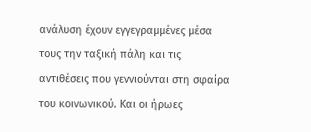ανάλυση έχουν εγγεγραμμένες μέσα τους την ταξική πάλη και τις αντιθέσεις που γεννιούνται στη σφαίρα του κοινωνικού. Και οι ήρωες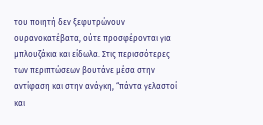του ποιητή δεν ξεφυτρώνουν ουρανοκατέβατα, ούτε προσφέρονται για μπλουζάκια και είδωλα. Στις περισσότερες των περιπτώσεων βουτάνε μέσα στην αντίφαση και στην ανάγκη, “πάντα γελαστοί και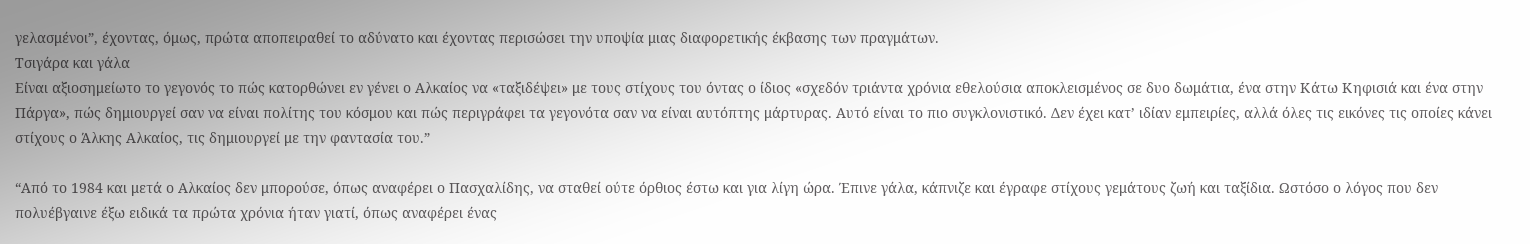γελασμένοι”, έχοντας, όμως, πρώτα αποπειραθεί το αδύνατο και έχοντας περισώσει την υποψία μιας διαφορετικής έκβασης των πραγμάτων.
Τσιγάρα και γάλα
Είναι αξιοσημείωτο το γεγονός το πώς κατορθώνει εν γένει ο Αλκαίος να «ταξιδέψει» με τους στίχους του όντας ο ίδιος «σχεδόν τριάντα χρόνια εθελούσια αποκλεισμένος σε δυο δωμάτια, ένα στην Κάτω Κηφισιά και ένα στην Πάργα», πώς δημιουργεί σαν να είναι πολίτης του κόσμου και πώς περιγράφει τα γεγονότα σαν να είναι αυτόπτης μάρτυρας. Αυτό είναι το πιο συγκλονιστικό. Δεν έχει κατ’ ιδίαν εμπειρίες, αλλά όλες τις εικόνες τις οποίες κάνει στίχους ο Άλκης Αλκαίος, τις δημιουργεί με την φαντασία του.”

“Από το 1984 και μετά ο Αλκαίος δεν μπορούσε, όπως αναφέρει ο Πασχαλίδης, να σταθεί ούτε όρθιος έστω και για λίγη ώρα. Έπινε γάλα, κάπνιζε και έγραφε στίχους γεμάτους ζωή και ταξίδια. Ωστόσο ο λόγος που δεν πολυέβγαινε έξω ειδικά τα πρώτα χρόνια ήταν γιατί, όπως αναφέρει ένας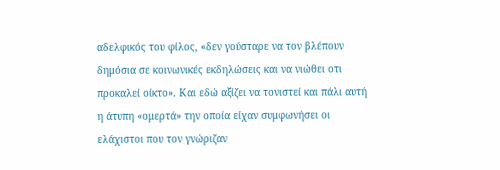αδελφικός του φίλος, «δεν γούσταρε να τον βλέπουν δημόσια σε κοινωνικές εκδηλώσεις και να νιώθει οτι προκαλεί οίκτο». Και εδώ αξίζει να τονιστεί και πάλι αυτή η άτυπη «ομερτά» την οποία είχαν συμφωνήσει οι ελάχιστοι που τον γνώριζαν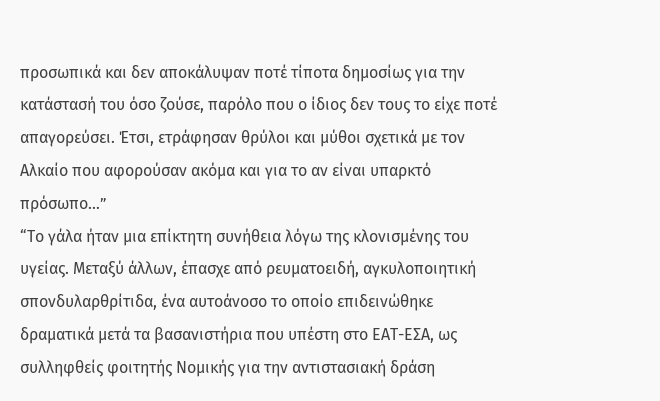προσωπικά και δεν αποκάλυψαν ποτέ τίποτα δημοσίως για την κατάστασή του όσο ζούσε, παρόλο που ο ίδιος δεν τους το είχε ποτέ απαγορεύσει. Έτσι, ετράφησαν θρύλοι και μύθοι σχετικά με τον Αλκαίο που αφορούσαν ακόμα και για το αν είναι υπαρκτό πρόσωπο…”
“Το γάλα ήταν μια επίκτητη συνήθεια λόγω της κλονισμένης του υγείας. Μεταξύ άλλων, έπασχε από ρευματοειδή, αγκυλοποιητική σπονδυλαρθρίτιδα, ένα αυτοάνοσο το οποίο επιδεινώθηκε δραματικά μετά τα βασανιστήρια που υπέστη στο ΕΑΤ-ΕΣΑ, ως συλληφθείς φοιτητής Νομικής για την αντιστασιακή δράση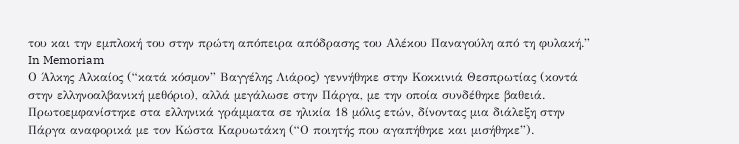του και την εμπλοκή του στην πρώτη απόπειρα απόδρασης του Αλέκου Παναγούλη από τη φυλακή.”
In Memoriam
Ο Άλκης Αλκαίος (“κατά κόσμον” Βαγγέλης Λιάρος) γεννήθηκε στην Κοκκινιά Θεσπρωτίας (κοντά στην ελληνοαλβανική μεθόριο), αλλά μεγάλωσε στην Πάργα, με την οποία συνδέθηκε βαθειά. Πρωτοεμφανίστηκε στα ελληνικά γράμματα σε ηλικία 18 μόλις ετών, δίνοντας μια διάλεξη στην Πάργα αναφορικά με τον Κώστα Καρυωτάκη (“Ο ποιητής που αγαπήθηκε και μισήθηκε”).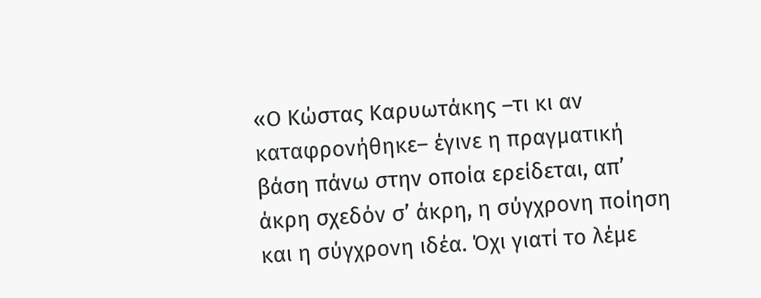«Ο Κώστας Καρυωτάκης –τι κι αν καταφρονήθηκε– έγινε η πραγματική βάση πάνω στην οποία ερείδεται, απ’ άκρη σχεδόν σ’ άκρη, η σύγχρονη ποίηση και η σύγχρονη ιδέα. Όχι γιατί το λέμε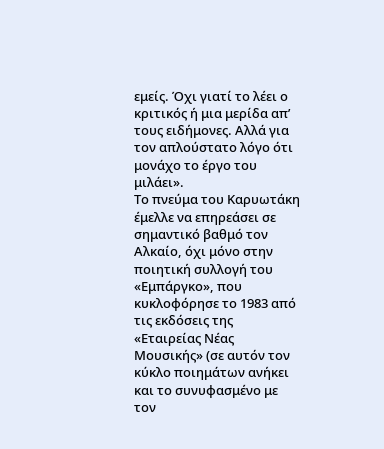εμείς. Όχι γιατί το λέει ο κριτικός ή μια μερίδα απ’ τους ειδήμονες. Αλλά για τον απλούστατο λόγο ότι μονάχο το έργο του μιλάει».
Το πνεύμα του Καρυωτάκη έμελλε να επηρεάσει σε σημαντικό βαθμό τον Αλκαίο, όχι μόνο στην ποιητική συλλογή του «Εμπάργκο», που κυκλοφόρησε το 1983 από τις εκδόσεις της «Εταιρείας Νέας Μουσικής» (σε αυτόν τον κύκλο ποιημάτων ανήκει και το συνυφασμένο με τον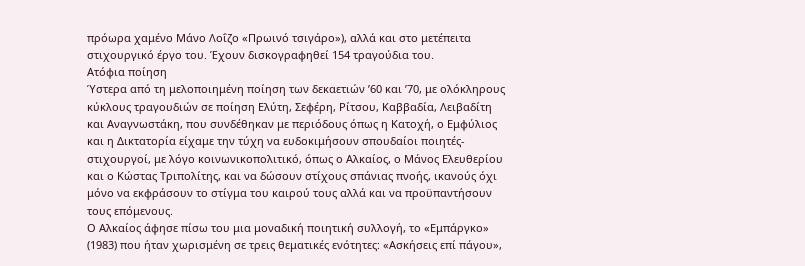πρόωρα χαμένο Μάνο Λοΐζο «Πρωινό τσιγάρο»), αλλά και στο μετέπειτα στιχουργικό έργο του. Έχουν δισκογραφηθεί 154 τραγούδια του.
Ατόφια ποίηση
Ύστερα από τη μελοποιημένη ποίηση των δεκαετιών ’60 και ’70, με ολόκληρους κύκλους τραγουδιών σε ποίηση Ελύτη, Σεφέρη, Ρίτσου, Καββαδία, Λειβαδίτη και Αναγνωστάκη, που συνδέθηκαν με περιόδους όπως η Κατοχή, ο Εμφύλιος και η Δικτατορία είχαμε την τύχη να ευδοκιμήσουν σπουδαίοι ποιητές-στιχουργοί, με λόγο κοινωνικοπολιτικό, όπως ο Αλκαίος, ο Μάνος Ελευθερίου και ο Κώστας Τριπολίτης, και να δώσουν στίχους σπάνιας πνοής, ικανούς όχι μόνο να εκφράσουν το στίγμα του καιρού τους αλλά και να προϋπαντήσουν τους επόμενους.
Ο Αλκαίος άφησε πίσω του μια μοναδική ποιητική συλλογή, το «Εμπάργκο» (1983) που ήταν χωρισμένη σε τρεις θεματικές ενότητες: «Ασκήσεις επί πάγου»,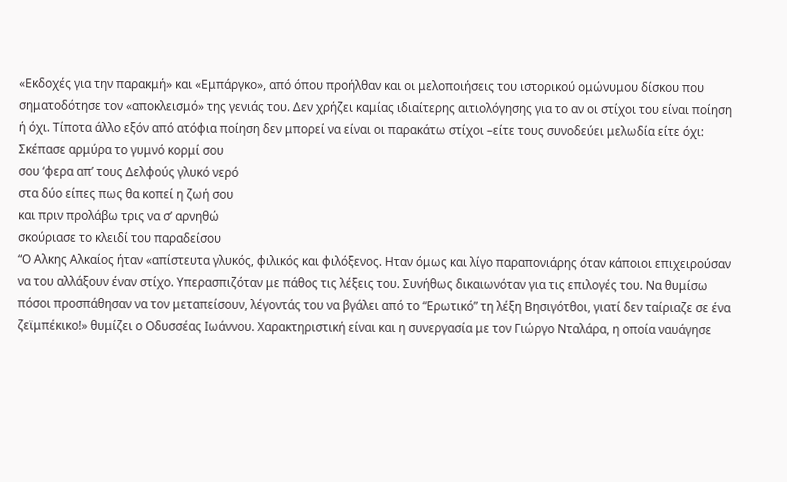«Εκδοχές για την παρακμή» και «Εμπάργκο», από όπου προήλθαν και οι μελοποιήσεις του ιστορικού ομώνυμου δίσκου που σηματοδότησε τον «αποκλεισμό» της γενιάς του. Δεν χρήζει καμίας ιδιαίτερης αιτιολόγησης για το αν οι στίχοι του είναι ποίηση ή όχι. Τίποτα άλλο εξόν από ατόφια ποίηση δεν μπορεί να είναι οι παρακάτω στίχοι –είτε τους συνοδεύει μελωδία είτε όχι:
Σκέπασε αρμύρα το γυμνό κορμί σου
σου ‘φερα απ’ τους Δελφούς γλυκό νερό
στα δύο είπες πως θα κοπεί η ζωή σου
και πριν προλάβω τρις να σ’ αρνηθώ
σκούριασε το κλειδί του παραδείσου
“Ο Aλκης Αλκαίος ήταν «απίστευτα γλυκός, φιλικός και φιλόξενος. Hταν όμως και λίγο παραπονιάρης όταν κάποιοι επιχειρούσαν να του αλλάξουν έναν στίχο. Υπερασπιζόταν με πάθος τις λέξεις του. Συνήθως δικαιωνόταν για τις επιλογές του. Να θυμίσω πόσοι προσπάθησαν να τον μεταπείσουν, λέγοντάς του να βγάλει από το “Ερωτικό” τη λέξη Βησιγότθοι, γιατί δεν ταίριαζε σε ένα ζεϊμπέκικο!» θυμίζει ο Οδυσσέας Ιωάννου. Χαρακτηριστική είναι και η συνεργασία με τον Γιώργο Νταλάρα, η οποία ναυάγησε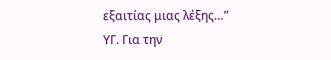εξαιτίας μιας λέξης…”
ΥΓ. Για την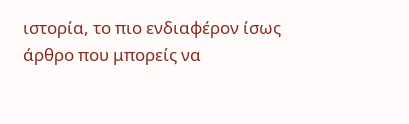ιστορία, το πιο ενδιαφέρον ίσως άρθρο που μπορείς να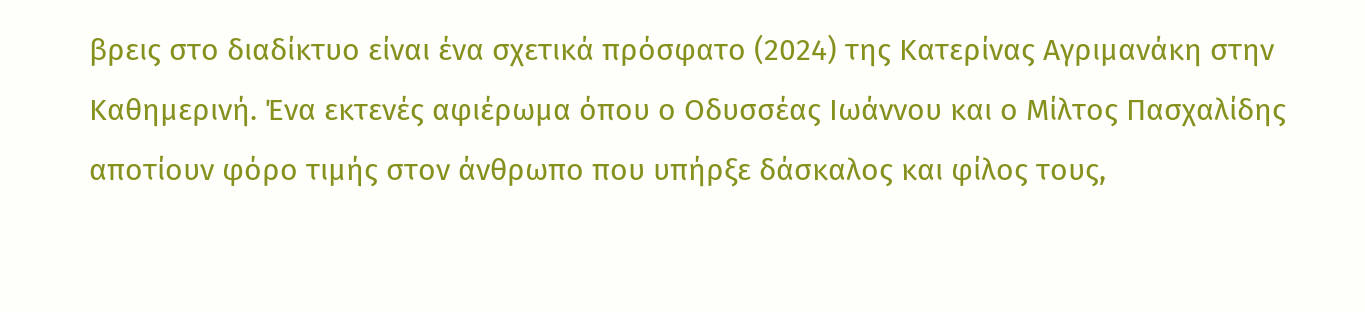βρεις στο διαδίκτυο είναι ένα σχετικά πρόσφατο (2024) της Κατερίνας Αγριμανάκη στην Καθημερινή. Ένα εκτενές αφιέρωμα όπου ο Οδυσσέας Ιωάννου και ο Μίλτος Πασχαλίδης αποτίουν φόρο τιμής στον άνθρωπο που υπήρξε δάσκαλος και φίλος τους,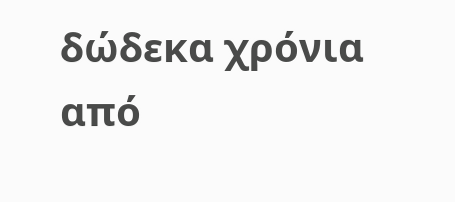δώδεκα χρόνια από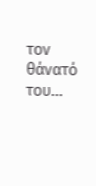τον θάνατό του…